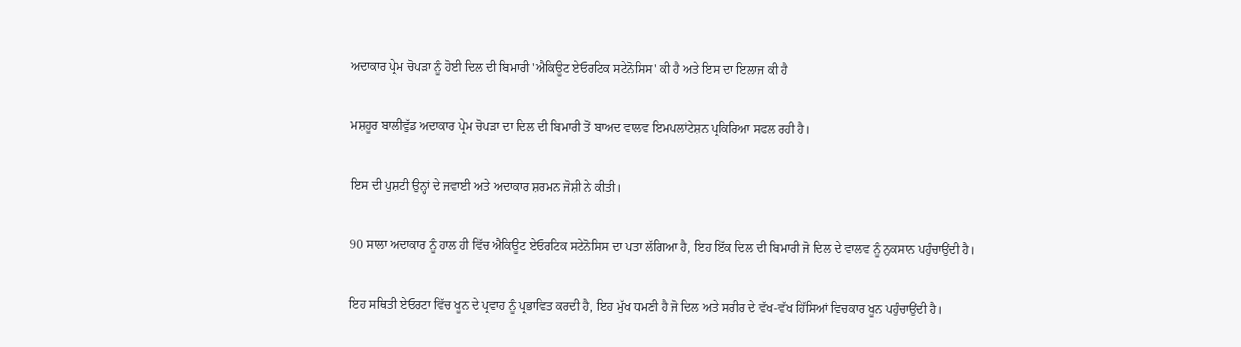ਅਦਾਕਾਰ ਪ੍ਰੇਮ ਚੋਪੜਾ ਨੂੰ ਹੋਈ ਦਿਲ ਦੀ ਬਿਮਾਰੀ 'ਐਕਿਊਟ ਏਓਰਟਿਕ ਸਟੇਨੋਸਿਸ' ਕੀ ਹੈ ਅਤੇ ਇਸ ਦਾ ਇਲਾਜ ਕੀ ਹੈ

ਮਸ਼ਹੂਰ ਬਾਲੀਵੁੱਡ ਅਦਾਕਾਰ ਪ੍ਰੇਮ ਚੋਪੜਾ ਦਾ ਦਿਲ ਦੀ ਬਿਮਾਰੀ ਤੋਂ ਬਾਅਦ ਵਾਲਵ ਇਮਪਲਾਂਟੇਸ਼ਨ ਪ੍ਰਕਿਰਿਆ ਸਫਲ ਰਹੀ ਹੈ।

ਇਸ ਦੀ ਪੁਸ਼ਟੀ ਉਨ੍ਹਾਂ ਦੇ ਜਵਾਈ ਅਤੇ ਅਦਾਕਾਰ ਸ਼ਰਮਨ ਜੋਸ਼ੀ ਨੇ ਕੀਤੀ।

90 ਸਾਲਾ ਅਦਾਕਾਰ ਨੂੰ ਹਾਲ ਹੀ ਵਿੱਚ ਐਕਿਊਟ ਏਓਰਟਿਕ ਸਟੇਨੋਸਿਸ ਦਾ ਪਤਾ ਲੱਗਿਆ ਹੈ, ਇਹ ਇੱਕ ਦਿਲ ਦੀ ਬਿਮਾਰੀ ਜੋ ਦਿਲ ਦੇ ਵਾਲਵ ਨੂੰ ਨੁਕਸਾਨ ਪਹੁੰਚਾਉਂਦੀ ਹੈ।

ਇਹ ਸਥਿਤੀ ਏਓਰਟਾ ਵਿੱਚ ਖੂਨ ਦੇ ਪ੍ਰਵਾਹ ਨੂੰ ਪ੍ਰਭਾਵਿਤ ਕਰਦੀ ਹੈ, ਇਹ ਮੁੱਖ ਧਮਣੀ ਹੈ ਜੋ ਦਿਲ ਅਤੇ ਸਰੀਰ ਦੇ ਵੱਖ-ਵੱਖ ਹਿੱਸਿਆਂ ਵਿਚਕਾਰ ਖੂਨ ਪਹੁੰਚਾਉਂਦੀ ਹੈ।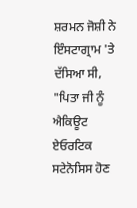ਸ਼ਰਮਨ ਜੋਸ਼ੀ ਨੇ ਇੰਸਟਾਗ੍ਰਾਮ 'ਤੇ ਦੱਸਿਆ ਸੀ, "ਪਿਤਾ ਜੀ ਨੂੰ ਐਕਿਊਟ ਏਓਰਟਿਕ ਸਟੇਨੋਸਿਸ ਹੋਣ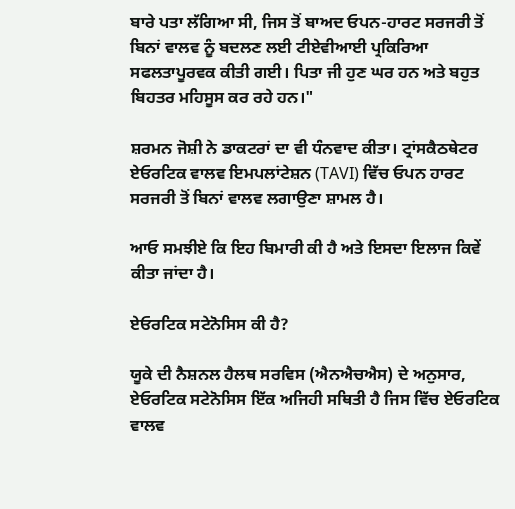ਬਾਰੇ ਪਤਾ ਲੱਗਿਆ ਸੀ, ਜਿਸ ਤੋਂ ਬਾਅਦ ਓਪਨ-ਹਾਰਟ ਸਰਜਰੀ ਤੋਂ ਬਿਨਾਂ ਵਾਲਵ ਨੂੰ ਬਦਲਣ ਲਈ ਟੀਏਵੀਆਈ ਪ੍ਰਕਿਰਿਆ ਸਫਲਤਾਪੂਰਵਕ ਕੀਤੀ ਗਈ। ਪਿਤਾ ਜੀ ਹੁਣ ਘਰ ਹਨ ਅਤੇ ਬਹੁਤ ਬਿਹਤਰ ਮਹਿਸੂਸ ਕਰ ਰਹੇ ਹਨ।"

ਸ਼ਰਮਨ ਜੋਸ਼ੀ ਨੇ ਡਾਕਟਰਾਂ ਦਾ ਵੀ ਧੰਨਵਾਦ ਕੀਤਾ। ਟ੍ਰਾਂਸਕੈਠਥੇਟਰ ਏਓਰਟਿਕ ਵਾਲਵ ਇਮਪਲਾਂਟੇਸ਼ਨ (TAVI) ਵਿੱਚ ਓਪਨ ਹਾਰਟ ਸਰਜਰੀ ਤੋਂ ਬਿਨਾਂ ਵਾਲਵ ਲਗਾਉਣਾ ਸ਼ਾਮਲ ਹੈ।

ਆਓ ਸਮਝੀਏ ਕਿ ਇਹ ਬਿਮਾਰੀ ਕੀ ਹੈ ਅਤੇ ਇਸਦਾ ਇਲਾਜ ਕਿਵੇਂ ਕੀਤਾ ਜਾਂਦਾ ਹੈ।

ਏਓਰਟਿਕ ਸਟੇਨੋਸਿਸ ਕੀ ਹੈ?

ਯੂਕੇ ਦੀ ਨੈਸ਼ਨਲ ਹੈਲਥ ਸਰਵਿਸ (ਐਨਐਚਐਸ) ਦੇ ਅਨੁਸਾਰ, ਏਓਰਟਿਕ ਸਟੇਨੋਸਿਸ ਇੱਕ ਅਜਿਹੀ ਸਥਿਤੀ ਹੈ ਜਿਸ ਵਿੱਚ ਏਓਰਟਿਕ ਵਾਲਵ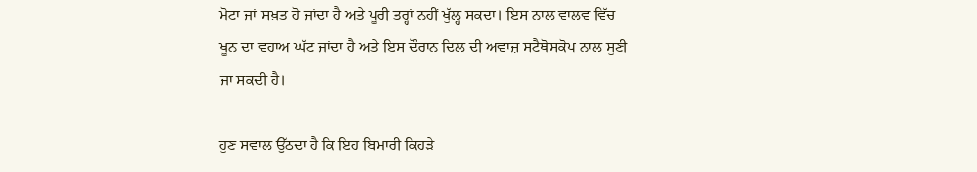ਮੋਟਾ ਜਾਂ ਸਖ਼ਤ ਹੋ ਜਾਂਦਾ ਹੈ ਅਤੇ ਪੂਰੀ ਤਰ੍ਹਾਂ ਨਹੀਂ ਖੁੱਲ੍ਹ ਸਕਦਾ। ਇਸ ਨਾਲ ਵਾਲਵ ਵਿੱਚ ਖੂਨ ਦਾ ਵਹਾਅ ਘੱਟ ਜਾਂਦਾ ਹੈ ਅਤੇ ਇਸ ਦੌਰਾਨ ਦਿਲ ਦੀ ਅਵਾਜ਼ ਸਟੈਥੋਸਕੋਪ ਨਾਲ ਸੁਣੀ ਜਾ ਸਕਦੀ ਹੈ।

ਹੁਣ ਸਵਾਲ ਉੱਠਦਾ ਹੈ ਕਿ ਇਹ ਬਿਮਾਰੀ ਕਿਹੜੇ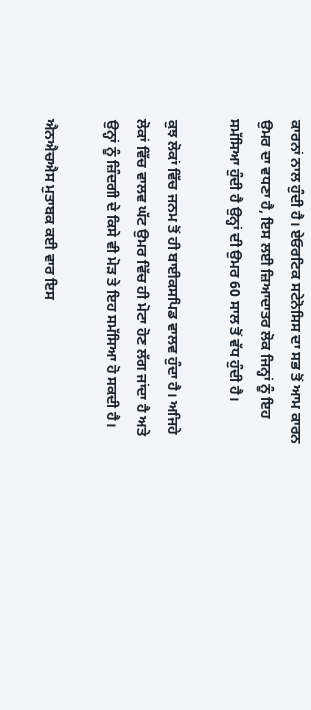ਕਾਰਨਾਂ ਨਾਲ ਹੁੰਦੀ ਹੈ। ਏਓਰਟਿਕ ਸਟੇਨੋਸਿਸ ਦਾ ਸਭ ਤੋਂ ਆਮ ਕਾਰਨ ਉਮਰ ਦਾ ਵਧਣਾ ਹੈ, ਇਸ ਲਈ ਜ਼ਿਆਦਾਤਰ ਲੋਕ ਜਿਨ੍ਹਾਂ ਨੂੰ ਇਹ ਸਮੱਸਿਆ ਹੁੰਦੀ ਹੈ ਉਨ੍ਹਾਂ ਦੀ ਉਮਰ 60 ਸਾਲ ਤੋਂ ਵੱਧ ਹੁੰਦੀ ਹੈ।

ਕੁਝ ਲੋਕਾਂ ਵਿੱਚ ਜਨਮ ਤੋਂ ਹੀ ਬਾਈਕਸਪਿਡ ਵਾਲਵ ਹੁੰਦਾ ਹੈ। ਅਜਿਹੇ ਲੋਕਾਂ ਵਿੱਚ ਵਾਲਵ ਘੱਟ ਉਮਰ ਵਿੱਚ ਹੀ ਮੋਟਾ ਹੋਣ ਲੱਗ ਜਾਂਦਾ ਹੈ ਅਤੇ ਉਨ੍ਹਾਂ ਨੂੰ ਜ਼ਿੰਦਗੀ ਦੇ ਕਿਸੇ ਵੀ ਮੋੜ ਤੇ ਇਹ ਸਮੱਸਿਆ ਹੋ ਸਕਦੀ ਹੈ।

ਐਨਐਚਐਸ ਮੁਤਾਬਕ ਕਈ ਵਾਰ ਇਸ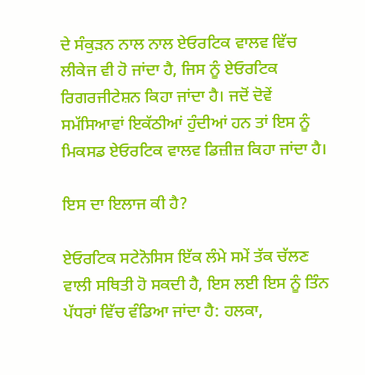ਦੇ ਸੰਕੁੜਨ ਨਾਲ ਨਾਲ ਏਓਰਟਿਕ ਵਾਲਵ ਵਿੱਚ ਲੀਕੇਜ ਵੀ ਹੋ ਜਾਂਦਾ ਹੈ, ਜਿਸ ਨੂੰ ਏਓਰਟਿਕ ਰਿਗਰਜੀਟੇਸ਼ਨ ਕਿਹਾ ਜਾਂਦਾ ਹੈ। ਜਦੋਂ ਦੋਵੇਂ ਸਮੱਸਿਆਵਾਂ ਇਕੱਠੀਆਂ ਹੁੰਦੀਆਂ ਹਨ ਤਾਂ ਇਸ ਨੂੰ ਮਿਕਸਡ ਏਓਰਟਿਕ ਵਾਲਵ ਡਿਜ਼ੀਜ਼ ਕਿਹਾ ਜਾਂਦਾ ਹੈ।

ਇਸ ਦਾ ਇਲਾਜ ਕੀ ਹੈ?

ਏਓਰਟਿਕ ਸਟੇਨੋਸਿਸ ਇੱਕ ਲੰਮੇ ਸਮੇਂ ਤੱਕ ਚੱਲਣ ਵਾਲੀ ਸਥਿਤੀ ਹੋ ਸਕਦੀ ਹੈ, ਇਸ ਲਈ ਇਸ ਨੂੰ ਤਿੰਨ ਪੱਧਰਾਂ ਵਿੱਚ ਵੰਡਿਆ ਜਾਂਦਾ ਹੈ: ਹਲਕਾ,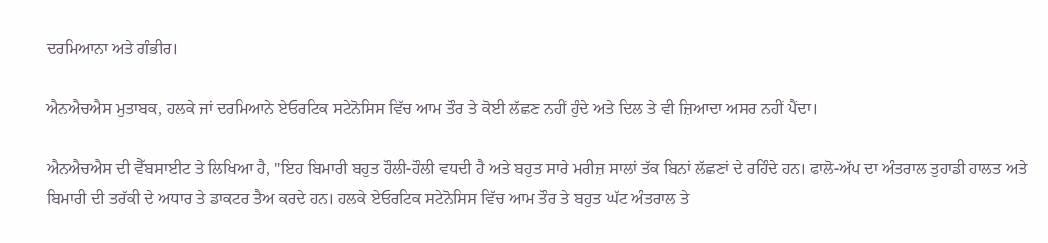ਦਰਮਿਆਨਾ ਅਤੇ ਗੰਭੀਰ।

ਐਨਐਚਐਸ ਮੁਤਾਬਕ, ਹਲਕੇ ਜਾਂ ਦਰਮਿਆਨੇ ਏਓਰਟਿਕ ਸਟੇਨੋਸਿਸ ਵਿੱਚ ਆਮ ਤੌਰ ਤੇ ਕੋਈ ਲੱਛਣ ਨਹੀਂ ਹੁੰਦੇ ਅਤੇ ਦਿਲ ਤੇ ਵੀ ਜ਼ਿਆਦਾ ਅਸਰ ਨਹੀਂ ਪੈਂਦਾ।

ਐਨਐਚਐਸ ਦੀ ਵੈੱਬਸਾਈਟ ਤੇ ਲਿਖਿਆ ਹੈ, "ਇਹ ਬਿਮਾਰੀ ਬਹੁਤ ਹੌਲੀ-ਹੌਲੀ ਵਧਦੀ ਹੈ ਅਤੇ ਬਹੁਤ ਸਾਰੇ ਮਰੀਜ਼ ਸਾਲਾਂ ਤੱਕ ਬਿਨਾਂ ਲੱਛਣਾਂ ਦੇ ਰਹਿੰਦੇ ਹਨ। ਫਾਲੋ-ਅੱਪ ਦਾ ਅੰਤਰਾਲ ਤੁਹਾਡੀ ਹਾਲਤ ਅਤੇ ਬਿਮਾਰੀ ਦੀ ਤਰੱਕੀ ਦੇ ਅਧਾਰ ਤੇ ਡਾਕਟਰ ਤੈਅ ਕਰਦੇ ਹਨ। ਹਲਕੇ ਏਓਰਟਿਕ ਸਟੇਨੋਸਿਸ ਵਿੱਚ ਆਮ ਤੌਰ ਤੇ ਬਹੁਤ ਘੱਟ ਅੰਤਰਾਲ ਤੇ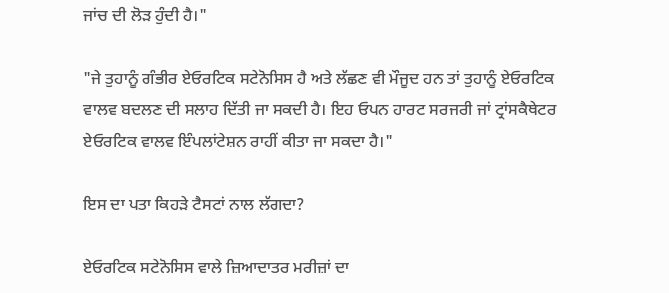ਜਾਂਚ ਦੀ ਲੋੜ ਹੁੰਦੀ ਹੈ।"

"ਜੇ ਤੁਹਾਨੂੰ ਗੰਭੀਰ ਏਓਰਟਿਕ ਸਟੇਨੋਸਿਸ ਹੈ ਅਤੇ ਲੱਛਣ ਵੀ ਮੌਜੂਦ ਹਨ ਤਾਂ ਤੁਹਾਨੂੰ ਏਓਰਟਿਕ ਵਾਲਵ ਬਦਲਣ ਦੀ ਸਲਾਹ ਦਿੱਤੀ ਜਾ ਸਕਦੀ ਹੈ। ਇਹ ਓਪਨ ਹਾਰਟ ਸਰਜਰੀ ਜਾਂ ਟ੍ਰਾਂਸਕੈਥੇਟਰ ਏਓਰਟਿਕ ਵਾਲਵ ਇੰਪਲਾਂਟੇਸ਼ਨ ਰਾਹੀਂ ਕੀਤਾ ਜਾ ਸਕਦਾ ਹੈ।"

ਇਸ ਦਾ ਪਤਾ ਕਿਹੜੇ ਟੈਸਟਾਂ ਨਾਲ ਲੱਗਦਾ?

ਏਓਰਟਿਕ ਸਟੇਨੋਸਿਸ ਵਾਲੇ ਜ਼ਿਆਦਾਤਰ ਮਰੀਜ਼ਾਂ ਦਾ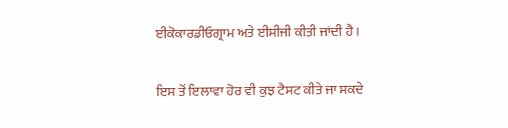ਈਕੋਕਾਰਡੀਓਗ੍ਰਾਮ ਅਤੇ ਈਸੀਜੀ ਕੀਤੀ ਜਾਂਦੀ ਹੈ।

ਇਸ ਤੋਂ ਇਲਾਵਾ ਹੋਰ ਵੀ ਕੁਝ ਟੈਸਟ ਕੀਤੇ ਜਾ ਸਕਦੇ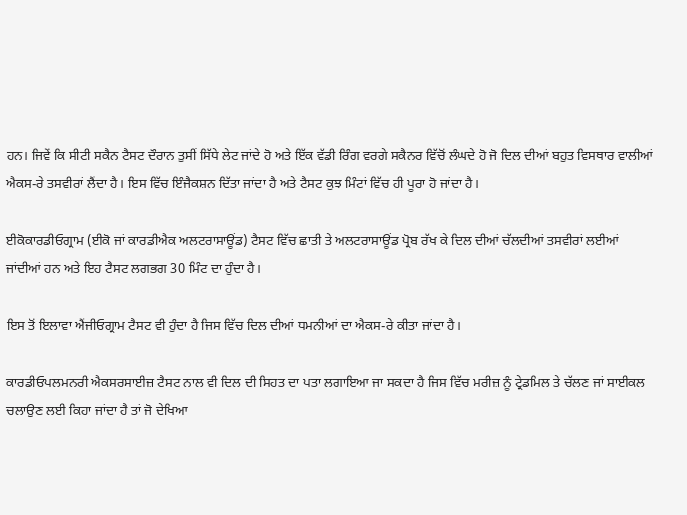ਹਨ। ਜਿਵੇਂ ਕਿ ਸੀਟੀ ਸਕੈਨ ਟੈਸਟ ਦੌਰਾਨ ਤੁਸੀਂ ਸਿੱਧੇ ਲੇਟ ਜਾਂਦੇ ਹੋ ਅਤੇ ਇੱਕ ਵੱਡੀ ਰਿੰਗ ਵਰਗੇ ਸਕੈਨਰ ਵਿੱਚੋਂ ਲੰਘਦੇ ਹੋ ਜੋ ਦਿਲ ਦੀਆਂ ਬਹੁਤ ਵਿਸਥਾਰ ਵਾਲੀਆਂ ਐਕਸ-ਰੇ ਤਸਵੀਰਾਂ ਲੈਂਦਾ ਹੈ। ਇਸ ਵਿੱਚ ਇੰਜੈਕਸ਼ਨ ਦਿੱਤਾ ਜਾਂਦਾ ਹੈ ਅਤੇ ਟੈਸਟ ਕੁਝ ਮਿੰਟਾਂ ਵਿੱਚ ਹੀ ਪੂਰਾ ਹੋ ਜਾਂਦਾ ਹੈ।

ਈਕੋਕਾਰਡੀਓਗ੍ਰਾਮ (ਈਕੋ ਜਾਂ ਕਾਰਡੀਐਕ ਅਲਟਰਾਸਾਊਂਡ) ਟੈਸਟ ਵਿੱਚ ਛਾਤੀ ਤੇ ਅਲਟਰਾਸਾਊਂਡ ਪ੍ਰੋਬ ਰੱਖ ਕੇ ਦਿਲ ਦੀਆਂ ਚੱਲਦੀਆਂ ਤਸਵੀਰਾਂ ਲਈਆਂ ਜਾਂਦੀਆਂ ਹਨ ਅਤੇ ਇਹ ਟੈਸਟ ਲਗਭਗ 30 ਮਿੰਟ ਦਾ ਹੁੰਦਾ ਹੈ।

ਇਸ ਤੋਂ ਇਲਾਵਾ ਐਂਜੀਓਗ੍ਰਾਮ ਟੈਸਟ ਵੀ ਹੁੰਦਾ ਹੈ ਜਿਸ ਵਿੱਚ ਦਿਲ ਦੀਆਂ ਧਮਨੀਆਂ ਦਾ ਐਕਸ-ਰੇ ਕੀਤਾ ਜਾਂਦਾ ਹੈ।

ਕਾਰਡੀਓਪਲਮਨਰੀ ਐਕਸਰਸਾਈਜ਼ ਟੈਸਟ ਨਾਲ ਵੀ ਦਿਲ ਦੀ ਸਿਹਤ ਦਾ ਪਤਾ ਲਗਾਇਆ ਜਾ ਸਕਦਾ ਹੈ ਜਿਸ ਵਿੱਚ ਮਰੀਜ਼ ਨੂੰ ਟ੍ਰੇਡਮਿਲ ਤੇ ਚੱਲਣ ਜਾਂ ਸਾਈਕਲ ਚਲਾਉਣ ਲਈ ਕਿਹਾ ਜਾਂਦਾ ਹੈ ਤਾਂ ਜੋ ਦੇਖਿਆ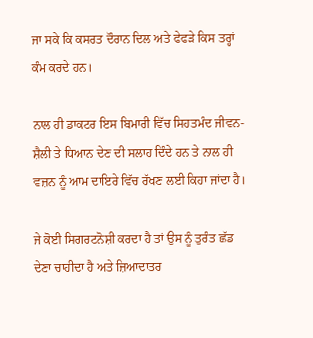ਜਾ ਸਕੇ ਕਿ ਕਸਰਤ ਦੌਰਾਨ ਦਿਲ ਅਤੇ ਫੇਫੜੇ ਕਿਸ ਤਰ੍ਹਾਂ ਕੰਮ ਕਰਦੇ ਹਨ।

ਨਾਲ ਹੀ ਡਾਕਟਰ ਇਸ ਬਿਮਾਰੀ ਵਿੱਚ ਸਿਹਤਮੰਦ ਜੀਵਨ-ਸ਼ੈਲੀ ਤੇ ਧਿਆਨ ਦੇਣ ਦੀ ਸਲਾਹ ਦਿੰਦੇ ਹਨ ਤੇ ਨਾਲ ਹੀ ਵਜ਼ਨ ਨੂੰ ਆਮ ਦਾਇਰੇ ਵਿੱਚ ਰੱਖਣ ਲਈ ਕਿਹਾ ਜਾਂਦਾ ਹੈ।

ਜੇ ਕੋਈ ਸਿਗਰਟਨੋਸ਼ੀ ਕਰਦਾ ਹੈ ਤਾਂ ਉਸ ਨੂੰ ਤੁਰੰਤ ਛੱਡ ਦੇਣਾ ਚਾਹੀਦਾ ਹੈ ਅਤੇ ਜ਼ਿਆਦਾਤਰ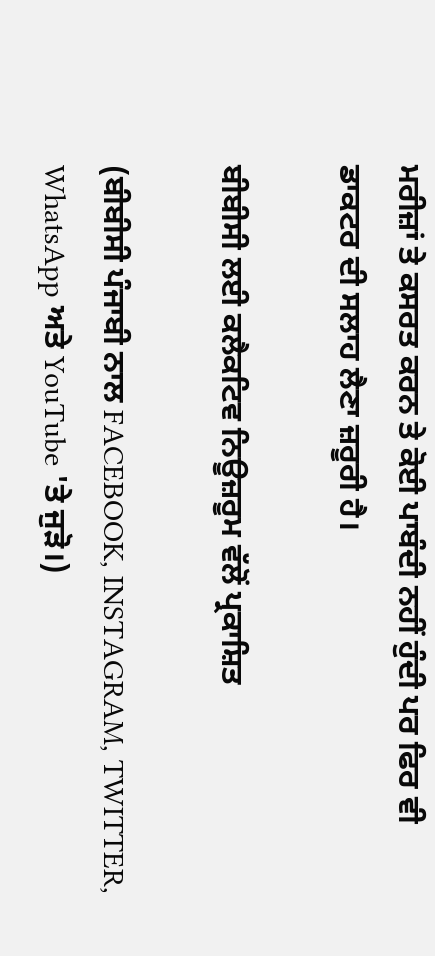ਮਰੀਜ਼ਾਂ ਤੇ ਕਸਰਤ ਕਰਨ ਤੇ ਕੋਈ ਪਾਬੰਦੀ ਨਹੀਂ ਹੁੰਦੀ ਪਰ ਫਿਰ ਵੀ ਡਾਕਟਰ ਦੀ ਸਲਾਹ ਲੈਣਾ ਜ਼ਰੂਰੀ ਹੈ।

ਬੀਬੀਸੀ ਲਈ ਕਲੈਕਟਿਵ ਨਿਊਜ਼ਰੂਮ ਵੱਲੋਂ ਪ੍ਰਕਾਸ਼ਿਤ

(ਬੀਬੀਸੀ ਪੰਜਾਬੀ ਨਾਲ FACEBOOK, INSTAGRAM, TWITTER, WhatsApp ਅਤੇ YouTube 'ਤੇ ਜੁੜੋ।)